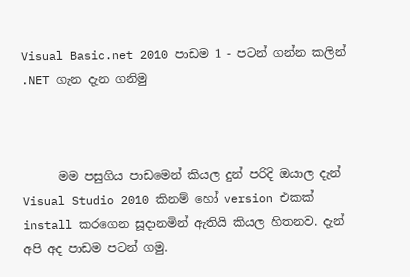Visual Basic.net 2010 පාඩම 1 - පටන් ගන්න කලින් .NET ගැන දැන ගනිමු



      මම පසුගිය පාඩමෙන් කියල දුන් පරිදි ඔයාල දැන් Visual Studio 2010 කිනම් හෝ version එකක් install කරගෙන සූදානමින් ඇතියි කියල හිතනව. දැන් අපි අද පාඩම පටන් ගමු.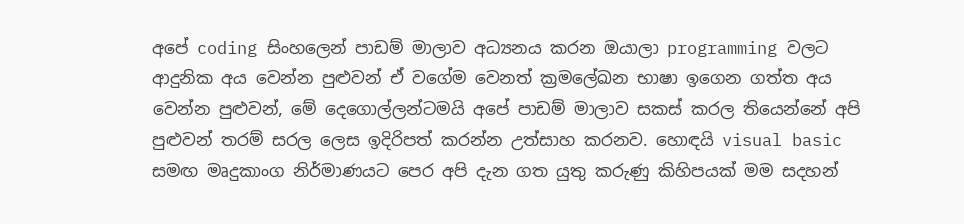අපේ coding සිංහලෙන් පාඩම් මාලාව අධ්‍යනය කරන ඔයාලා programming වලට ආදුනික අය වෙන්න පුළුවන් ඒ වගේම වෙනත් ක්‍රමලේඛන භාෂා ඉගෙන ගත්ත අය වෙන්න පුළුවන්, මේ දෙගොල්ලන්ටමයි අපේ පාඩම් මාලාව සකස් කරල තියෙන්නේ අපි පුළුවන් තරම් සරල ලෙස ඉදිරිපත් කරන්න උත්සාහ කරනව. හොඳයි visual basic සමඟ මෘදුකාංග නිර්මාණයට පෙර අපි දැන ගත යුතු කරුණු කිහිපයක් මම සදහන්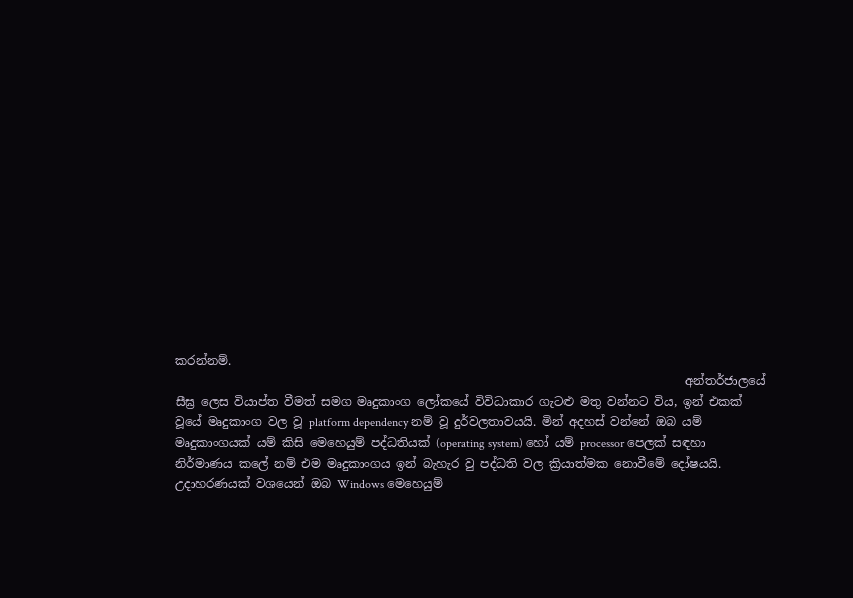කරන්නම්.
                                                                                     අන්තර්ජාලයේ සීඝ්‍ර ලෙස වියාප්ත වීමත් සමග මෘදුකාංග ලෝකයේ විවිධාකාර ගැටළු මතු වන්නට විය, ඉන් එකක් වූයේ මෘදුකාංග වල වූ platform dependency නම් වූ දුර්වලතාවයයි. මින් අදහස් වන්නේ ඔබ යම් මෘදුකාංගයක් යම් කිසි මෙහෙයුම් පද්ධතියක් (operating system) හෝ යම් processor පෙලක් සඳහා නිර්මාණය කලේ නම් එම මෘදුකාංගය ඉන් බැහැර වු පද්ධති වල ක්‍රියාත්මක නොවීමේ දෝෂයයි. උදාහරණයක් වශයෙන් ඔබ Windows මෙහෙයුම්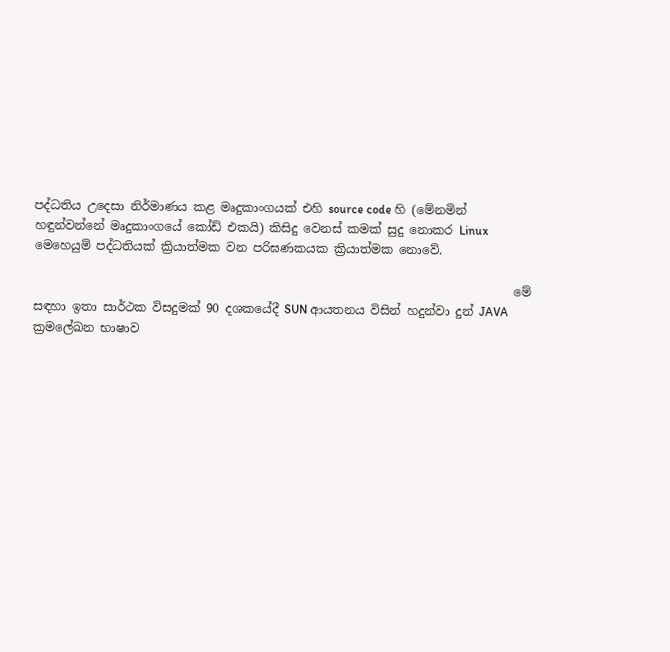පද්ධතිය උදෙසා නිර්මාණය කළ මෘදුකාංගයක් එහි source code හි (මේනමින් හඳුන්වන්නේ මෘදුකාංගයේ කෝඩ් එකයි) කිසිදු වෙනස් කමක් සුදු නොකර Linux මෙහෙයුම් පද්ධතියක් ක්‍රියාත්මක වන පරිඝණකයක ක්‍රියාත්මක නොවේ.

                                                                                මේ සඳහා ඉතා සාර්ථක විසදුමක් 90 දශකයේදී SUN ආයතනය විසින් හදුන්වා දුන් JAVA ක්‍රමලේඛන භාෂාව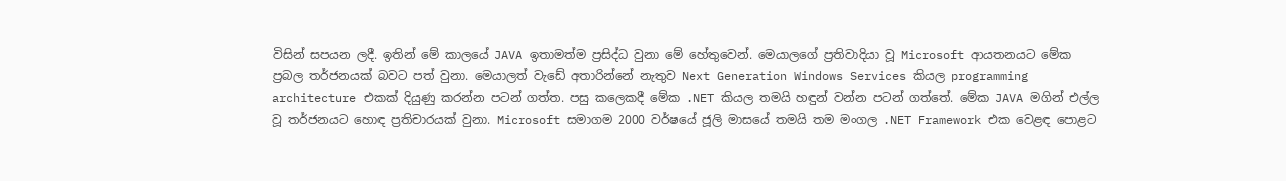විසින් සපයන ලදී. ඉතින් මේ කාලයේ JAVA ඉතාමත්ම ප්‍රසිද්ධ වුනා මේ හේතුවෙන්. මෙයාලගේ ප්‍රතිවාදියා වූ Microsoft ආයතනයට මේක ප්‍රබල තර්ජනයක් බවට පත් වුනා. මෙයාලත් වැඩේ අතාරින්නේ නැතුව Next Generation Windows Services කියල programming architecture එකක් දියුණු කරන්න පටන් ගත්ත. පසු කලෙකදී මේක .NET කියල තමයි හඳුන් වන්න පටන් ගත්තේ. මේක JAVA මගින් එල්ල වූ තර්ජනයට හොඳ ප්‍රතිචාරයක් වුනා. Microsoft සමාගම 2000 වර්ෂයේ ජූලි මාසයේ තමයි තම මංගල .NET Framework එක වෙළඳ පොළට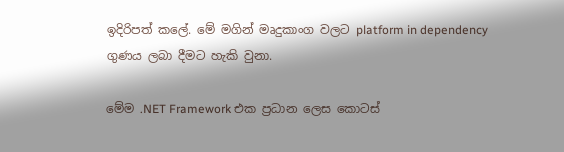ඉදිරිපත් කලේ. මේ මගින් මෘදුකාංග වලට platform in dependency ගුණය ලබා දීමට හැකි වුනා.

මේම .NET Framework එක ප්‍රධාන ලෙස කොටස්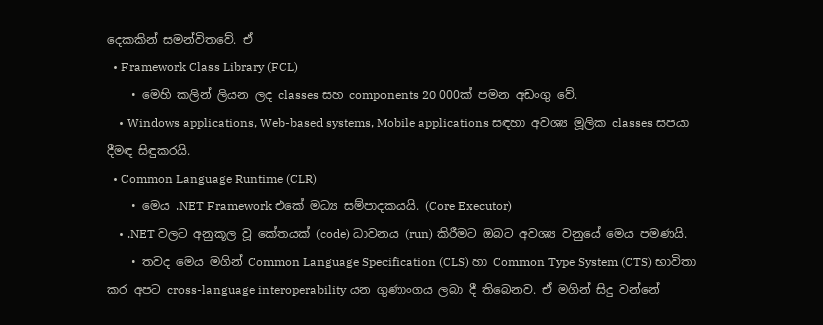දෙකකින් සමන්විතවේ. ඒ
  • Framework Class Library (FCL)
    • මෙහි කලින් ලියන ලද classes සහ components 20 000ක් පමන අඩංගු වේ.
    • Windows applications, Web-based systems, Mobile applications සඳහා අවශ්‍ය මූලික classes සපයා දීමඳ සිඳුකරයි.
  • Common Language Runtime (CLR)
    • මෙය .NET Framework එකේ මධ්‍ය සම්පාදකයයි. (Core Executor)
    • .NET වලට අනුකූල වූ කේතයක් (code) ධාවනය (run) කිරීමට ඔබට අවශ්‍ය වනුයේ මෙය පමණයි.
    • තවද මෙය මගින් Common Language Specification (CLS) හා Common Type System (CTS) භාවිතා කර අපට cross-language interoperability යන ගුණාංගය ලබා දී තිබෙනව. ඒ මගින් සිදු වන්නේ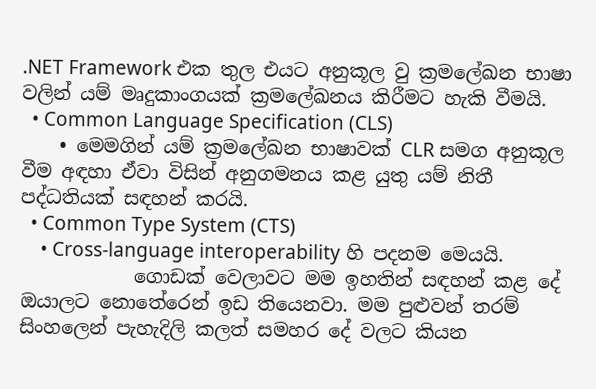.NET Framework එක තුල එයට අනුකූල වු ක්‍රමලේඛන භාෂා වලින් යම් මෘදුකාංගයක් ක්‍රමලේඛනය කිරීමට හැකි වීමයි.
  • Common Language Specification (CLS)
    • මෙමගින් යම් ක්‍රමලේඛන භාෂාවක් CLR සමග අනුකූල වීම අඳහා ඒවා විසින් අනුගමනය කළ යුතු යම් නිතී පද්ධතියක් සඳහන් කරයි.
  • Common Type System (CTS)
    • Cross-language interoperability හි පදනම මෙයයි.
            ගොඩක් වෙලාවට මම ඉහතින් සඳහන් කළ දේ ඔයාලට නොතේරෙන් ඉඩ තියෙනවා. මම පුළුවන් තරම් සිංහලෙන් පැහැදිලි කලත් සමහර දේ වලට කියන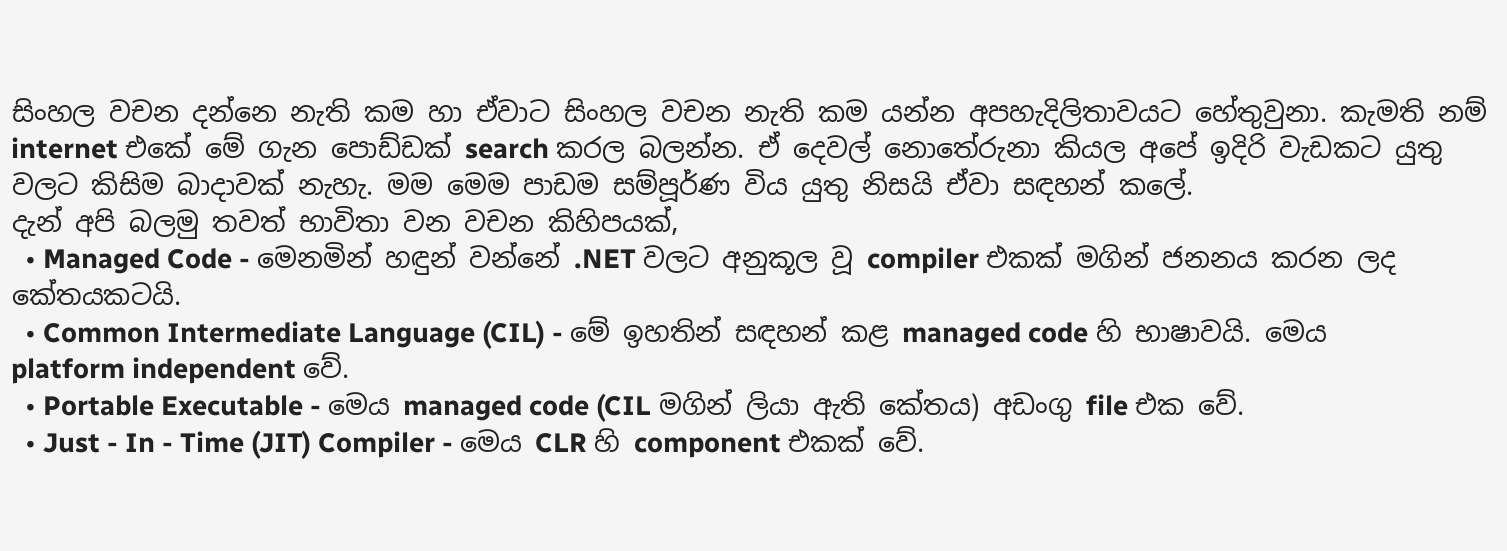සිංහල වචන දන්නෙ නැති කම හා ඒවාට සිංහල වචන නැති කම යන්න අපහැදිලිතාවයට හේතුවුනා. කැමති නම් internet එකේ මේ ගැන පොඩ්ඩක් search කරල බලන්න. ඒ දෙවල් නොතේරුනා කියල අපේ ඉදිරි වැඩකට යුතු වලට කිසිම බාදාවක් නැහැ. මම මෙම පාඩම සම්පූර්ණ විය යුතු නිසයි ඒවා සඳහන් කලේ.
දැන් අපි බලමු තවත් භාවිතා වන වචන කිහිපයක්,
  • Managed Code - මෙනමින් හඳුන් වන්නේ .NET වලට අනුකූල වූ compiler එකක් මගින් ජනනය කරන ලද කේතයකටයි.
  • Common Intermediate Language (CIL) - මේ ඉහතින් සඳහන් කළ managed code හි භාෂාවයි. මෙය platform independent වේ.
  • Portable Executable - මෙය managed code (CIL මගින් ලියා ඇති කේතය) අඩංගු file එක වේ.
  • Just - In - Time (JIT) Compiler - මෙය CLR හි component එකක් වේ.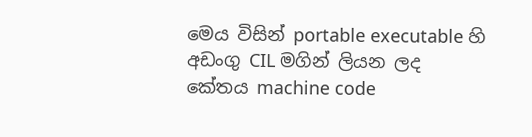මෙය විසින් portable executable හි අඩංගු CIL මගින් ලියන ලද කේතය machine code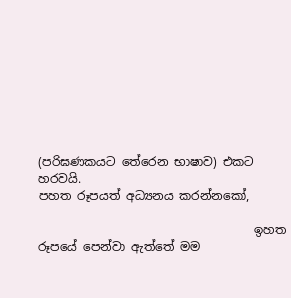(පරිඝණකයට තේරෙන භාෂාව) එකට හරවයි.
පහත රූපයත් අධ්‍යනය කරන්නකෝ,

                                    ඉහත රූපයේ පෙන්වා ඇත්තේ මම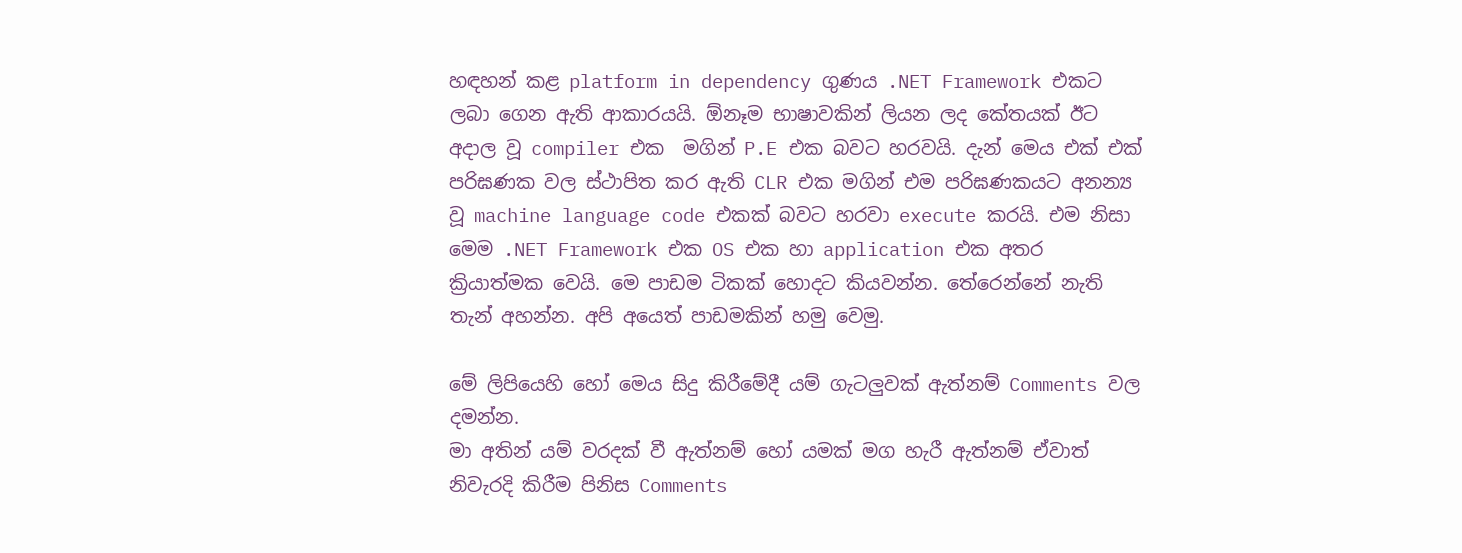හඳහන් කළ platform in dependency ගුණය .NET Framework එකට ලබා ගෙන ඇති ආකාරයයි. ඕනෑම භාෂාවකින් ලියන ලද කේතයක් ඊට අදාල වූ compiler එක  මගින් P.E එක බවට හරවයි. දැන් මෙය එක් එක් පරිඝණක වල ස්ථාපිත කර ඇති CLR එක මගින් එම පරිඝණකයට අනන්‍ය වූ machine language code එකක් බවට හරවා execute කරයි. එම නිසා මෙම .NET Framework එක OS එක හා application එක අතර ක්‍රියාත්මක වෙයි. මෙ පාඩම ටිකක් හොදට කියවන්න. තේරෙන්නේ නැති තැන් අහන්න. අපි අයෙත් පාඩමකින් හමු වෙමු.

මේ ලිපියෙහි හෝ මෙය සිදු කිරීමේදී යම් ගැටලුවක් ඇත්නම් Comments වල දමන්න.
මා අතින් යම් වරදක් වී ඇත්නම් හෝ යමක් මග හැරී ඇත්නම් ඒවාත් නිවැරදි කිරීම පිනිස Comments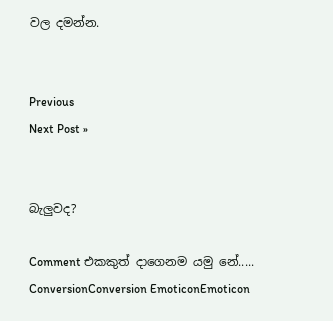වල දමන්න.


Previous
Next Post »


බැලුවද?

Comment එකකුත් දාගෙනම යමු නේ.....
ConversionConversion EmoticonEmoticon